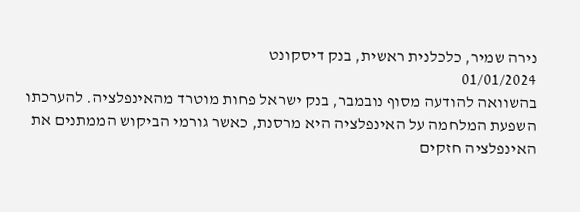נירה שמיר, כלכלנית ראשית, בנק דיסקונט
01/01/2024
בהשוואה להודעה מסוף נובמבר, בנק ישראל פחות מוטרד מהאינפלציה. להערכתו השפעת המלחמה על האינפלציה היא מרסנת, כאשר גורמי הביקוש הממתנים את האינפלציה חזקים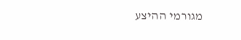מגורמי ההיצע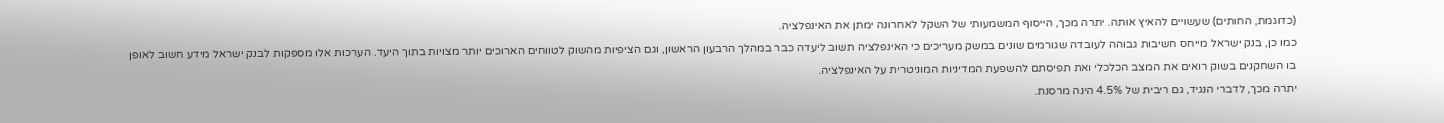(כדוגמת, החותים) שעשויים להאיץ אותה. יתרה מכך, הייסוף המשמעותי של השקל לאחרונה ימתן את האינפלציה.
כמו כן, בנק ישראל מייחס חשיבות גבוהה לעובדה שגורמים שונים במשק מעריכים כי האינפלציה תשוב ליעדה כבר במהלך הרבעון הראשון, וגם הציפיות מהשוק לטווחים הארוכים יותר מצויות בתוך היעד. הערכות אלו מספקות לבנק ישראל מידע חשוב לאופן בו השחקנים בשוק רואים את המצב הכלכלי ואת תפיסתם להשפעת המדיניות המוניטרית על האינפלציה.
יתרה מכך, לדברי הנגיד, גם ריבית של 4.5% הינה מרסנת.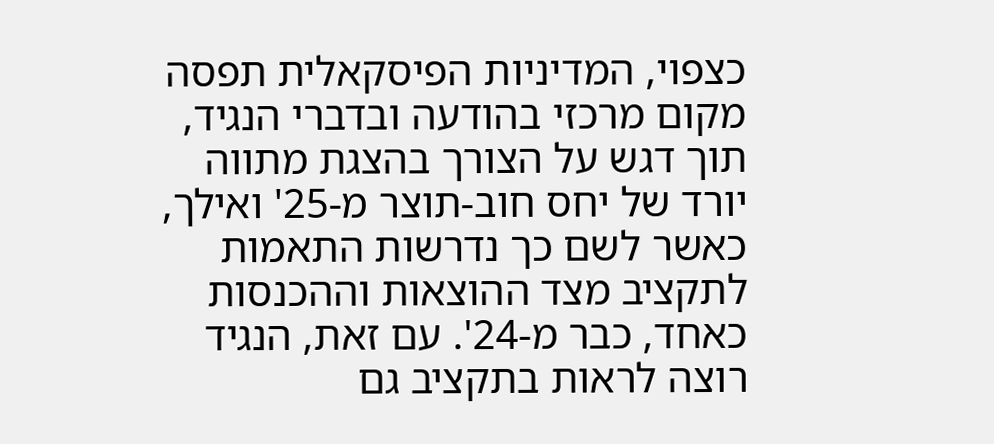כצפוי, המדיניות הפיסקאלית תפסה מקום מרכזי בהודעה ובדברי הנגיד, תוך דגש על הצורך בהצגת מתווה יורד של יחס חוב-תוצר מ-25' ואילך, כאשר לשם כך נדרשות התאמות לתקציב מצד ההוצאות וההכנסות כאחד, כבר מ-24'. עם זאת, הנגיד רוצה לראות בתקציב גם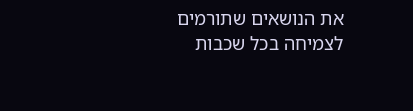את הנושאים שתורמים לצמיחה בכל שכבות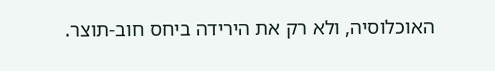האוכלוסיה, ולא רק את הירידה ביחס חוב-תוצר.